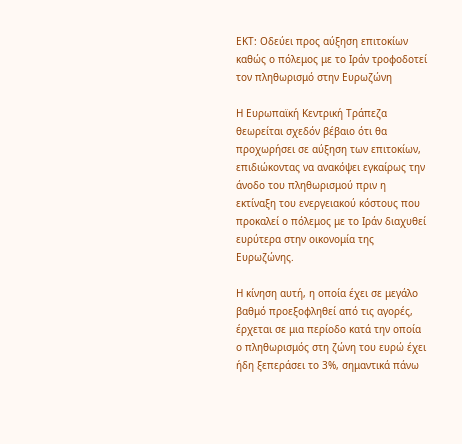ΕΚΤ: Οδεύει προς αύξηση επιτοκίων καθώς ο πόλεμος με το Ιράν τροφοδοτεί τον πληθωρισμό στην Ευρωζώνη

Η Ευρωπαϊκή Κεντρική Τράπεζα θεωρείται σχεδόν βέβαιο ότι θα προχωρήσει σε αύξηση των επιτοκίων, επιδιώκοντας να ανακόψει εγκαίρως την άνοδο του πληθωρισμού πριν η εκτίναξη του ενεργειακού κόστους που προκαλεί ο πόλεμος με το Ιράν διαχυθεί ευρύτερα στην οικονομία της Ευρωζώνης.

Η κίνηση αυτή, η οποία έχει σε μεγάλο βαθμό προεξοφληθεί από τις αγορές, έρχεται σε μια περίοδο κατά την οποία ο πληθωρισμός στη ζώνη του ευρώ έχει ήδη ξεπεράσει το 3%, σημαντικά πάνω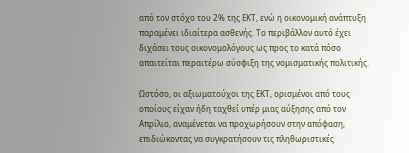από τον στόχο του 2% της ΕΚΤ, ενώ η οικονομική ανάπτυξη παραμένει ιδιαίτερα ασθενής. Το περιβάλλον αυτό έχει διχάσει τους οικονομολόγους ως προς το κατά πόσο απαιτείται περαιτέρω σύσφιξη της νομισματικής πολιτικής.

Ωστόσο, οι αξιωματούχοι της ΕΚΤ, ορισμένοι από τους οποίους είχαν ήδη ταχθεί υπέρ μιας αύξησης από τον Απρίλιο, αναμένεται να προχωρήσουν στην απόφαση, επιδιώκοντας να συγκρατήσουν τις πληθωριστικές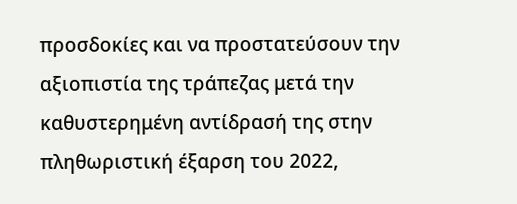προσδοκίες και να προστατεύσουν την αξιοπιστία της τράπεζας μετά την καθυστερημένη αντίδρασή της στην πληθωριστική έξαρση του 2022,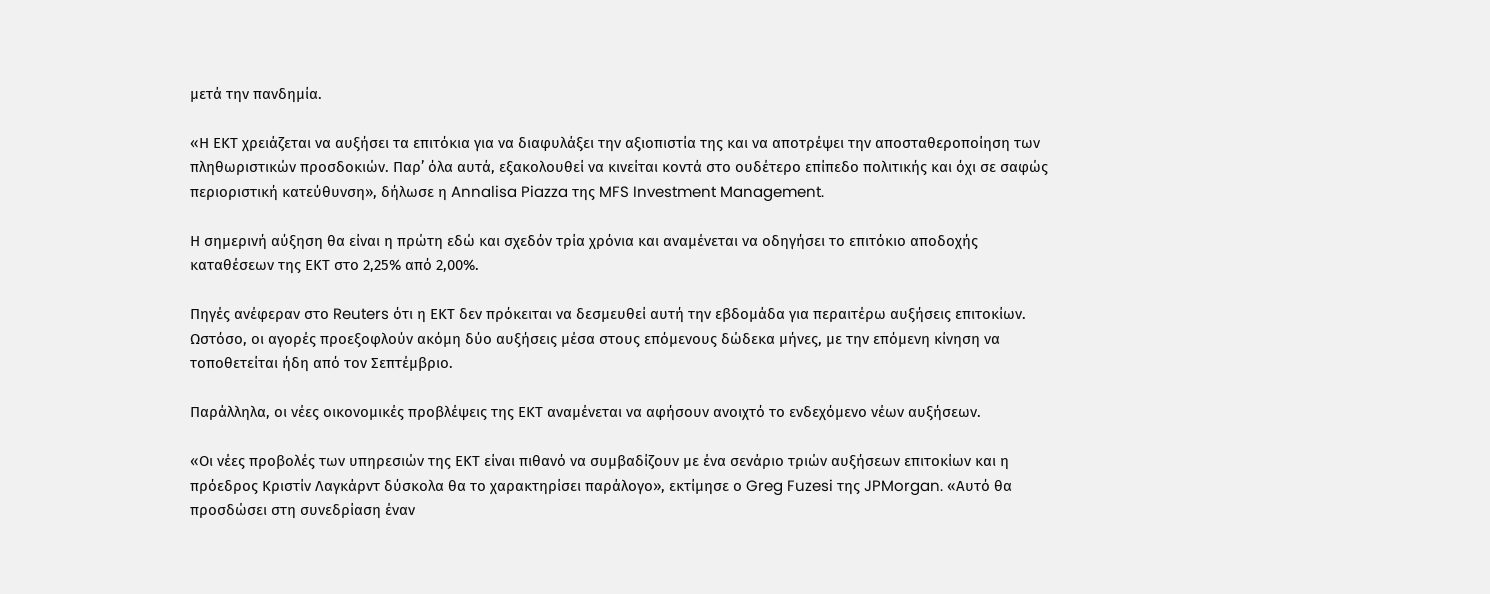μετά την πανδημία.

«Η ΕΚΤ χρειάζεται να αυξήσει τα επιτόκια για να διαφυλάξει την αξιοπιστία της και να αποτρέψει την αποσταθεροποίηση των πληθωριστικών προσδοκιών. Παρ’ όλα αυτά, εξακολουθεί να κινείται κοντά στο ουδέτερο επίπεδο πολιτικής και όχι σε σαφώς περιοριστική κατεύθυνση», δήλωσε η Annalisa Piazza της MFS Investment Management.

Η σημερινή αύξηση θα είναι η πρώτη εδώ και σχεδόν τρία χρόνια και αναμένεται να οδηγήσει το επιτόκιο αποδοχής καταθέσεων της ΕΚΤ στο 2,25% από 2,00%.

Πηγές ανέφεραν στο Reuters ότι η ΕΚΤ δεν πρόκειται να δεσμευθεί αυτή την εβδομάδα για περαιτέρω αυξήσεις επιτοκίων. Ωστόσο, οι αγορές προεξοφλούν ακόμη δύο αυξήσεις μέσα στους επόμενους δώδεκα μήνες, με την επόμενη κίνηση να τοποθετείται ήδη από τον Σεπτέμβριο.

Παράλληλα, οι νέες οικονομικές προβλέψεις της ΕΚΤ αναμένεται να αφήσουν ανοιχτό το ενδεχόμενο νέων αυξήσεων.

«Οι νέες προβολές των υπηρεσιών της ΕΚΤ είναι πιθανό να συμβαδίζουν με ένα σενάριο τριών αυξήσεων επιτοκίων και η πρόεδρος Κριστίν Λαγκάρντ δύσκολα θα το χαρακτηρίσει παράλογο», εκτίμησε ο Greg Fuzesi της JPMorgan. «Αυτό θα προσδώσει στη συνεδρίαση έναν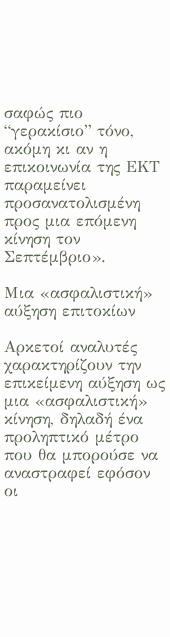σαφώς πιο “γερακίσιο” τόνο, ακόμη κι αν η επικοινωνία της ΕΚΤ παραμείνει προσανατολισμένη προς μια επόμενη κίνηση τον Σεπτέμβριο».

Μια «ασφαλιστική» αύξηση επιτοκίων

Αρκετοί αναλυτές χαρακτηρίζουν την επικείμενη αύξηση ως μια «ασφαλιστική» κίνηση, δηλαδή ένα προληπτικό μέτρο που θα μπορούσε να αναστραφεί εφόσον οι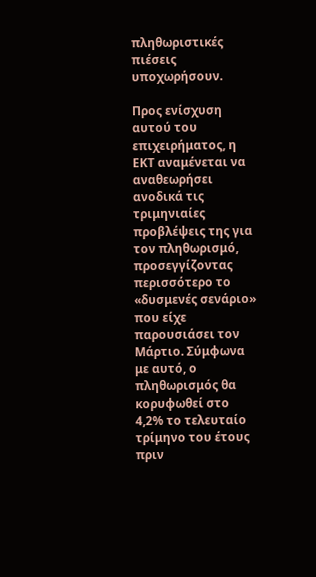πληθωριστικές πιέσεις υποχωρήσουν.

Προς ενίσχυση αυτού του επιχειρήματος, η ΕΚΤ αναμένεται να αναθεωρήσει ανοδικά τις τριμηνιαίες προβλέψεις της για τον πληθωρισμό, προσεγγίζοντας περισσότερο το «δυσμενές σενάριο» που είχε παρουσιάσει τον Μάρτιο. Σύμφωνα με αυτό, ο πληθωρισμός θα κορυφωθεί στο 4,2% το τελευταίο τρίμηνο του έτους πριν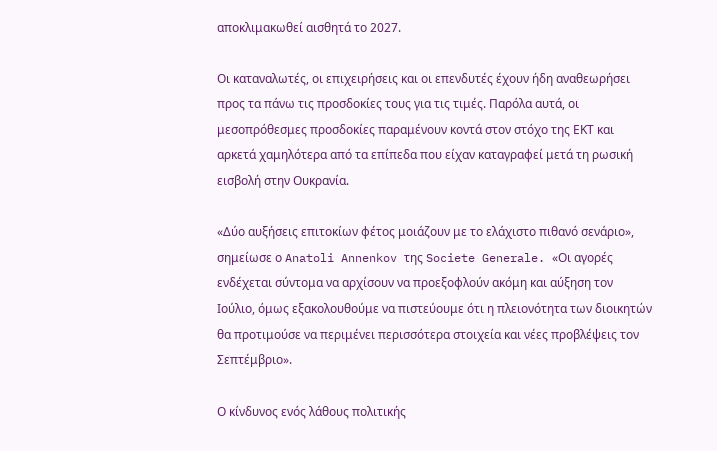αποκλιμακωθεί αισθητά το 2027.

Οι καταναλωτές, οι επιχειρήσεις και οι επενδυτές έχουν ήδη αναθεωρήσει προς τα πάνω τις προσδοκίες τους για τις τιμές. Παρόλα αυτά, οι μεσοπρόθεσμες προσδοκίες παραμένουν κοντά στον στόχο της ΕΚΤ και αρκετά χαμηλότερα από τα επίπεδα που είχαν καταγραφεί μετά τη ρωσική εισβολή στην Ουκρανία.

«Δύο αυξήσεις επιτοκίων φέτος μοιάζουν με το ελάχιστο πιθανό σενάριο», σημείωσε ο Anatoli Annenkov της Societe Generale. «Οι αγορές ενδέχεται σύντομα να αρχίσουν να προεξοφλούν ακόμη και αύξηση τον Ιούλιο, όμως εξακολουθούμε να πιστεύουμε ότι η πλειονότητα των διοικητών θα προτιμούσε να περιμένει περισσότερα στοιχεία και νέες προβλέψεις τον Σεπτέμβριο».

Ο κίνδυνος ενός λάθους πολιτικής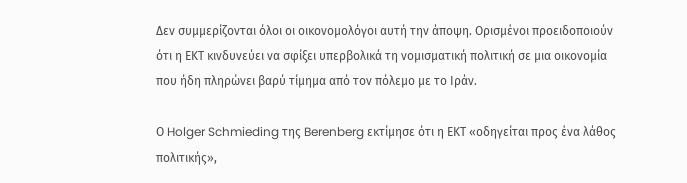Δεν συμμερίζονται όλοι οι οικονομολόγοι αυτή την άποψη. Ορισμένοι προειδοποιούν ότι η ΕΚΤ κινδυνεύει να σφίξει υπερβολικά τη νομισματική πολιτική σε μια οικονομία που ήδη πληρώνει βαρύ τίμημα από τον πόλεμο με το Ιράν.

Ο Holger Schmieding της Berenberg εκτίμησε ότι η ΕΚΤ «οδηγείται προς ένα λάθος πολιτικής»,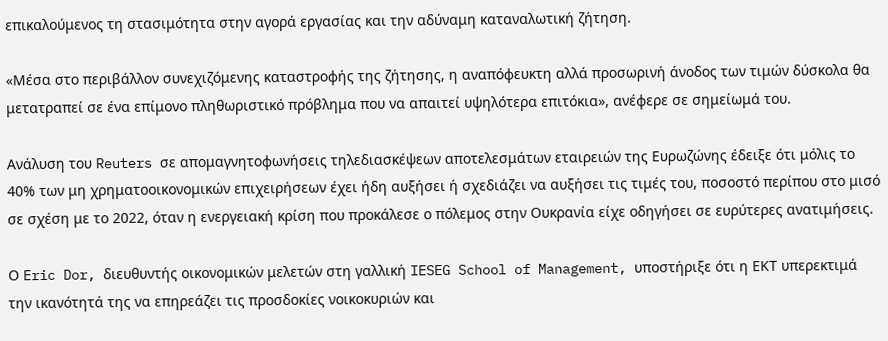επικαλούμενος τη στασιμότητα στην αγορά εργασίας και την αδύναμη καταναλωτική ζήτηση.

«Μέσα στο περιβάλλον συνεχιζόμενης καταστροφής της ζήτησης, η αναπόφευκτη αλλά προσωρινή άνοδος των τιμών δύσκολα θα μετατραπεί σε ένα επίμονο πληθωριστικό πρόβλημα που να απαιτεί υψηλότερα επιτόκια», ανέφερε σε σημείωμά του.

Ανάλυση του Reuters σε απομαγνητοφωνήσεις τηλεδιασκέψεων αποτελεσμάτων εταιρειών της Ευρωζώνης έδειξε ότι μόλις το 40% των μη χρηματοοικονομικών επιχειρήσεων έχει ήδη αυξήσει ή σχεδιάζει να αυξήσει τις τιμές του, ποσοστό περίπου στο μισό σε σχέση με το 2022, όταν η ενεργειακή κρίση που προκάλεσε ο πόλεμος στην Ουκρανία είχε οδηγήσει σε ευρύτερες ανατιμήσεις.

Ο Eric Dor, διευθυντής οικονομικών μελετών στη γαλλική IESEG School of Management, υποστήριξε ότι η ΕΚΤ υπερεκτιμά την ικανότητά της να επηρεάζει τις προσδοκίες νοικοκυριών και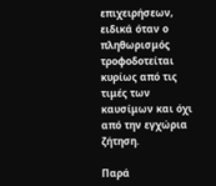επιχειρήσεων, ειδικά όταν ο πληθωρισμός τροφοδοτείται κυρίως από τις τιμές των καυσίμων και όχι από την εγχώρια ζήτηση.

Παρά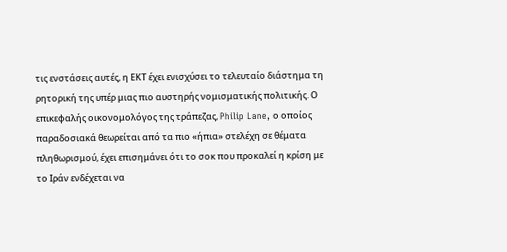τις ενστάσεις αυτές, η ΕΚΤ έχει ενισχύσει το τελευταίο διάστημα τη ρητορική της υπέρ μιας πιο αυστηρής νομισματικής πολιτικής. Ο επικεφαλής οικονομολόγος της τράπεζας, Philip Lane, ο οποίος παραδοσιακά θεωρείται από τα πιο «ήπια» στελέχη σε θέματα πληθωρισμού, έχει επισημάνει ότι το σοκ που προκαλεί η κρίση με το Ιράν ενδέχεται να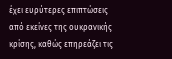έχει ευρύτερες επιπτώσεις από εκείνες της ουκρανικής κρίσης, καθώς επηρεάζει τις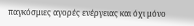παγκόσμιες αγορές ενέργειας και όχι μόνο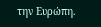την Ευρώπη.